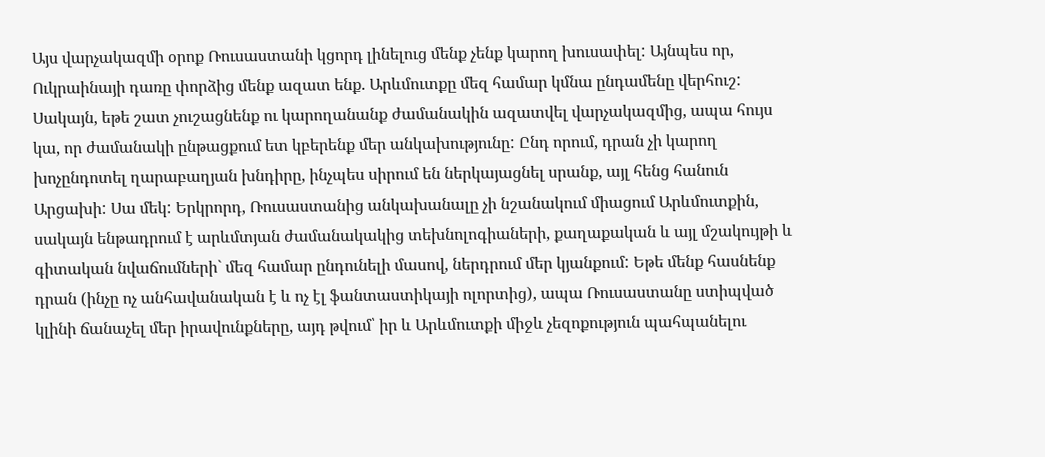Այս վարչակազմի օրոք Ռուսաստանի կցորդ լինելուց մենք չենք կարող խուսափել: Այնպես որ, Ուկրաինայի դառը փորձից մենք ազատ ենք. Արևմուտքը մեզ համար կմնա ընդամենը վերհուշ: Սակայն, եթե շատ չուշացնենք ու կարողանանք ժամանակին ազատվել վարչակազմից, ապա հույս կա, որ ժամանակի ընթացքում ետ կբերենք մեր անկախությունը: Ընդ որում, դրան չի կարող խոչընդոտել ղարաբաղյան խնդիրը, ինչպես սիրում են ներկայացնել սրանք, այլ հենց հանուն Արցախի: Սա մեկ: Երկրորդ, Ռուսաստանից անկախանալը չի նշանակում միացում Արևմուտքին, սակայն ենթադրում է արևմտյան ժամանակակից տեխնոլոգիաների, քաղաքական և այլ մշակույթի և գիտական նվաճումների` մեզ համար ընդունելի մասով, ներդրում մեր կյանքում: Եթե մենք հասնենք դրան (ինչը ոչ անհավանական է և ոչ էլ ֆանտաստիկայի ոլորտից), ապա Ռուսաստանը ստիպված կլինի ճանաչել մեր իրավունքները, այդ թվում՝ իր և Արևմուտքի միջև չեզոքություն պահպանելու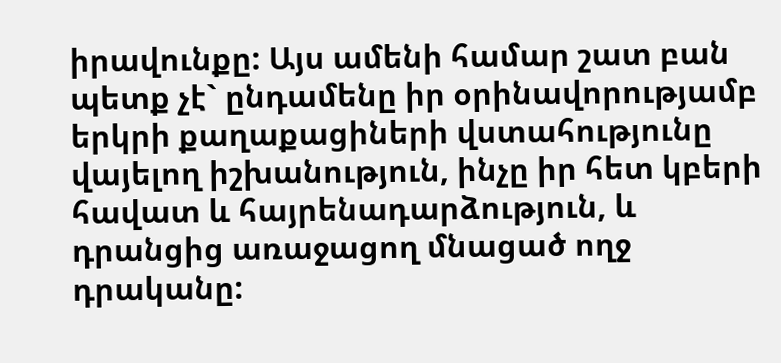իրավունքը: Այս ամենի համար շատ բան պետք չէ` ընդամենը իր օրինավորությամբ երկրի քաղաքացիների վստահությունը վայելող իշխանություն, ինչը իր հետ կբերի հավատ և հայրենադարձություն, և դրանցից առաջացող մնացած ողջ դրականը: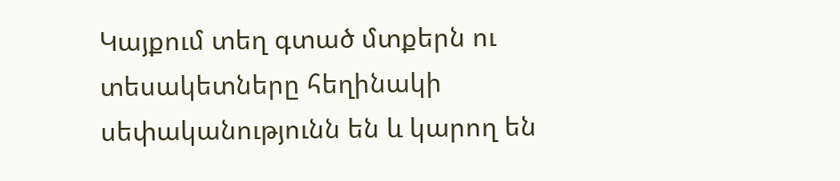Կայքում տեղ գտած մտքերն ու տեսակետները հեղինակի սեփականությունն են և կարող են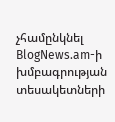չհամընկնել BlogNews.am-ի խմբագրության տեսակետների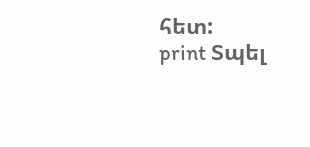հետ:
print Տպել